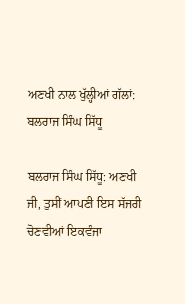ਅਣਖੀ ਨਾਲ ਖੁੱਲ੍ਹੀਆਂ ਗੱਲਾਂ: ਬਲਰਾਜ ਸਿੰਘ ਸਿੱਧੂ

ਬਲਰਾਜ ਸਿੰਘ ਸਿੱਧੂ: ਅਣਖੀ ਜੀ, ਤੁਸੀਂ ਆਪਣੀ ਇਸ ਸੱਜਰੀ ਚੋਣਵੀਆਂ ਇਕਵੰਜਾ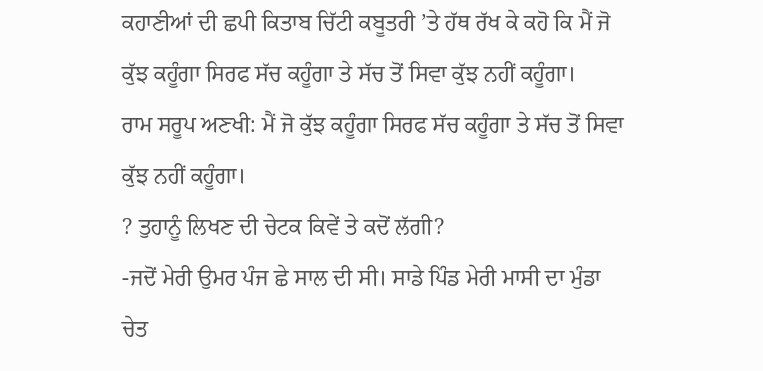ਕਹਾਣੀਆਂ ਦੀ ਛਪੀ ਕਿਤਾਬ ਚਿੱਟੀ ਕਬੂਤਰੀ ’ਤੇ ਹੱਥ ਰੱਖ ਕੇ ਕਹੋ ਕਿ ਮੈਂ ਜੋ ਕੁੱਝ ਕਹੂੰਗਾ ਸਿਰਫ ਸੱਚ ਕਹੂੰਗਾ ਤੇ ਸੱਚ ਤੋਂ ਸਿਵਾ ਕੁੱਝ ਨਹੀਂ ਕਹੂੰਗਾ।
ਰਾਮ ਸਰੂਪ ਅਣਖੀ: ਮੈਂ ਜੋ ਕੁੱਝ ਕਹੂੰਗਾ ਸਿਰਫ ਸੱਚ ਕਹੂੰਗਾ ਤੇ ਸੱਚ ਤੋਂ ਸਿਵਾ ਕੁੱਝ ਨਹੀਂ ਕਹੂੰਗਾ।
? ਤੁਹਾਨੂੰ ਲਿਖਣ ਦੀ ਚੇਟਕ ਕਿਵੇਂ ਤੇ ਕਦੋਂ ਲੱਗੀ?
-ਜਦੋਂ ਮੇਰੀ ਉਮਰ ਪੰਜ ਛੇ ਸਾਲ ਦੀ ਸੀ। ਸਾਡੇ ਪਿੰਡ ਮੇਰੀ ਮਾਸੀ ਦਾ ਮੁੰਡਾ ਚੇਤ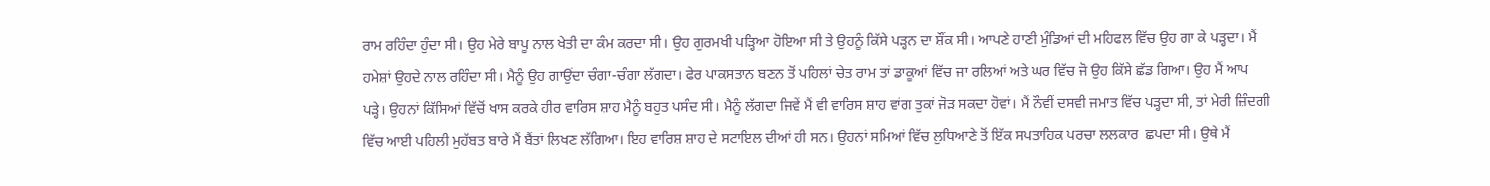ਰਾਮ ਰਹਿੰਦਾ ਹੁੰਦਾ ਸੀ। ਉਹ ਮੇਰੇ ਬਾਪੂ ਨਾਲ ਖੇਤੀ ਦਾ ਕੰਮ ਕਰਦਾ ਸੀ। ਉਹ ਗੁਰਮਖੀ ਪੜ੍ਹਿਆ ਹੋਇਆ ਸੀ ਤੇ ਉਹਨੂੰ ਕਿੱਸੇ ਪੜ੍ਹਨ ਦਾ ਸ਼ੌਂਕ ਸੀ। ਆਪਣੇ ਹਾਣੀ ਮੁੰਡਿਆਂ ਦੀ ਮਹਿਫਲ ਵਿੱਚ ਉਹ ਗਾ ਕੇ ਪੜ੍ਹਦਾ। ਮੈਂ ਹਮੇਸ਼ਾਂ ਉਹਦੇ ਨਾਲ ਰਹਿੰਦਾ ਸੀ। ਮੈਨੂੰ ਉਹ ਗਾਉਂਦਾ ਚੰਗਾ-ਚੰਗਾ ਲੱਗਦਾ। ਫੇਰ ਪਾਕਸਤਾਨ ਬਣਨ ਤੋਂ ਪਹਿਲਾਂ ਚੇਤ ਰਾਮ ਤਾਂ ਡਾਕੂਆਂ ਵਿੱਚ ਜਾ ਰਲਿਆਂ ਅਤੇ ਘਰ ਵਿੱਚ ਜੋ ਉਹ ਕਿੱਸੇ ਛੱਡ ਗਿਆ। ਉਹ ਮੈਂ ਆਪ ਪੜ੍ਹੇ। ਉਹਨਾਂ ਕਿੱਸਿਆਂ ਵਿੱਚੋਂ ਖਾਸ ਕਰਕੇ ਹੀਰ ਵਾਰਿਸ ਸ਼ਾਹ ਮੈਨੂੰ ਬਹੁਤ ਪਸੰਦ ਸੀ। ਮੈਨੂੰ ਲੱਗਦਾ ਜਿਵੇਂ ਮੈਂ ਵੀ ਵਾਰਿਸ ਸ਼ਾਹ ਵਾਂਗ ਤੁਕਾਂ ਜੋੜ ਸਕਦਾ ਹੋਵਾਂ। ਮੈਂ ਨੌਵੀਂ ਦਸਵੀ ਜਮਾਤ ਵਿੱਚ ਪੜ੍ਹਦਾ ਸੀ, ਤਾਂ ਮੇਰੀ ਜ਼ਿੰਦਗੀ ਵਿੱਚ ਆਈ ਪਹਿਲੀ ਮੁਹੱਬਤ ਬਾਰੇ ਮੈਂ ਬੈਂਤਾਂ ਲਿਖਣ ਲੱਗਿਆ। ਇਹ ਵਾਰਿਸ਼ ਸ਼ਾਹ ਦੇ ਸਟਾਇਲ ਦੀਆਂ ਹੀ ਸਨ। ਉਹਨਾਂ ਸਮਿਆਂ ਵਿੱਚ ਲੁਧਿਆਣੇ ਤੋਂ ਇੱਕ ਸਪਤਾਹਿਕ ਪਰਚਾ ਲਲਕਾਰ  ਛਪਦਾ ਸੀ। ਉਥੇ ਮੈਂ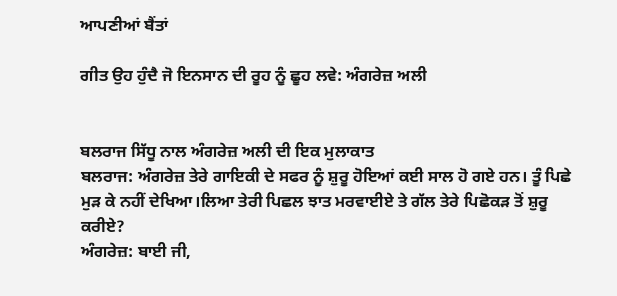ਆਪਣੀਆਂ ਬੈਂਤਾਂ

ਗੀਤ ਉਹ ਹੁੰਦੈ ਜੋ ਇਨਸਾਨ ਦੀ ਰੂਹ ਨੂੰ ਛੂਹ ਲਵੇ: ਅੰਗਰੇਜ਼ ਅਲੀ


ਬਲਰਾਜ ਸਿੱਧੂ ਨਾਲ ਅੰਗਰੇਜ਼ ਅਲੀ ਦੀ ਇਕ ਮੁਲਾਕਾਤ
ਬਲਰਾਜ: ਅੰਗਰੇਜ਼ ਤੇਰੇ ਗਾਇਕੀ ਦੇ ਸਫਰ ਨੂੰ ਸ਼ੁਰੂ ਹੋਇਆਂ ਕਈ ਸਾਲ ਹੋ ਗਏ ਹਨ। ਤੂੰ ਪਿਛੇ ਮੁੜ ਕੇ ਨਹੀਂ ਦੇਖਿਆ।ਲਿਆ ਤੇਰੀ ਪਿਛਲ ਝਾਤ ਮਰਵਾਈਏ ਤੇ ਗੱਲ ਤੇਰੇ ਪਿਛੋਕੜ ਤੋਂ ਸ਼ੁਰੂ ਕਰੀਏ?
ਅੰਗਰੇਜ਼: ਬਾਈ ਜੀ,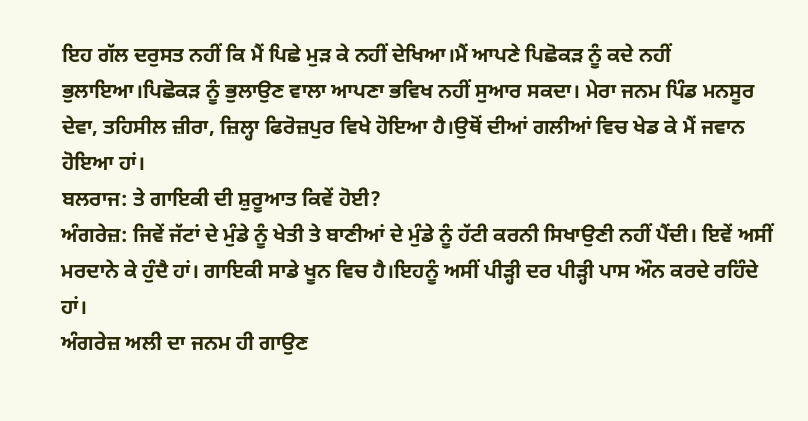ਇਹ ਗੱਲ ਦਰੁਸਤ ਨਹੀਂ ਕਿ ਮੈਂ ਪਿਛੇ ਮੁੜ ਕੇ ਨਹੀਂ ਦੇਖਿਆ।ਮੈਂ ਆਪਣੇ ਪਿਛੋਕੜ ਨੂੰ ਕਦੇ ਨਹੀਂ ਭੁਲਾਇਆ।ਪਿਛੋਕੜ ਨੂੰ ਭੁਲਾਉਣ ਵਾਲਾ ਆਪਣਾ ਭਵਿਖ ਨਹੀਂ ਸੁਆਰ ਸਕਦਾ। ਮੇਰਾ ਜਨਮ ਪਿੰਡ ਮਨਸੂਰ ਦੇਵਾ, ਤਹਿਸੀਲ ਜ਼ੀਰਾ, ਜ਼ਿਲ੍ਹਾ ਫਿਰੋਜ਼ਪੁਰ ਵਿਖੇ ਹੋਇਆ ਹੈ।ਉਥੋਂ ਦੀਆਂ ਗਲੀਆਂ ਵਿਚ ਖੇਡ ਕੇ ਮੈਂ ਜਵਾਨ ਹੋਇਆ ਹਾਂ।
ਬਲਰਾਜ: ਤੇ ਗਾਇਕੀ ਦੀ ਸ਼ੁਰੂਆਤ ਕਿਵੇਂ ਹੋਈ?
ਅੰਗਰੇਜ਼: ਜਿਵੇਂ ਜੱਟਾਂ ਦੇ ਮੁੰਡੇ ਨੂੰ ਖੇਤੀ ਤੇ ਬਾਣੀਆਂ ਦੇ ਮੁੰਡੇ ਨੂੰ ਹੱਟੀ ਕਰਨੀ ਸਿਖਾਉਣੀ ਨਹੀਂ ਪੈਂਦੀ। ਇਵੇਂ ਅਸੀਂ ਮਰਦਾਨੇ ਕੇ ਹੁੰਦੈ ਹਾਂ। ਗਾਇਕੀ ਸਾਡੇ ਖੂਨ ਵਿਚ ਹੈ।ਇਹਨੂੰ ਅਸੀਂ ਪੀੜ੍ਹੀ ਦਰ ਪੀੜ੍ਹੀ ਪਾਸ ਔਨ ਕਰਦੇ ਰਹਿੰਦੇ ਹਾਂ।
ਅੰਗਰੇਜ਼ ਅਲੀ ਦਾ ਜਨਮ ਹੀ ਗਾਉਣ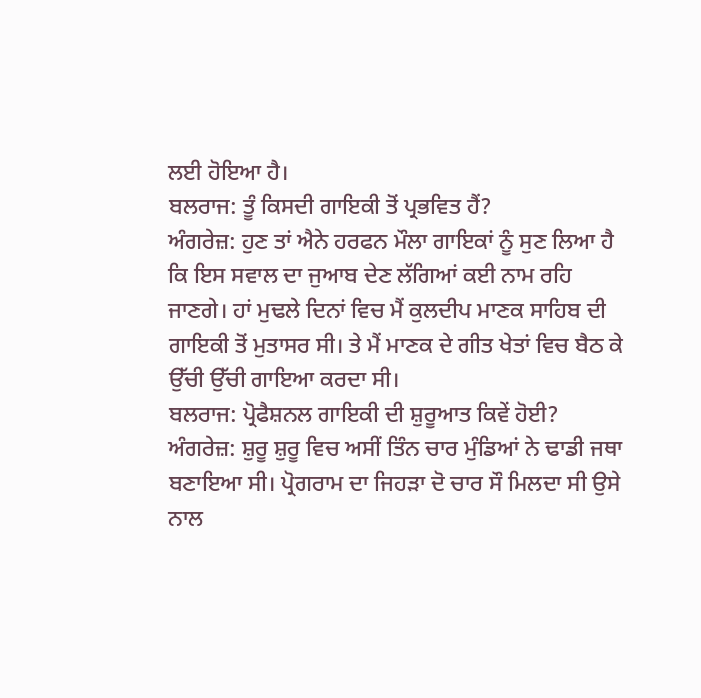ਲਈ ਹੋਇਆ ਹੈ।
ਬਲਰਾਜ: ਤੂੰ ਕਿਸਦੀ ਗਾਇਕੀ ਤੋਂ ਪ੍ਰਭਵਿਤ ਹੈਂ?
ਅੰਗਰੇਜ਼: ਹੁਣ ਤਾਂ ਐਨੇ ਹਰਫਨ ਮੌਲਾ ਗਾਇਕਾਂ ਨੂੰ ਸੁਣ ਲਿਆ ਹੈ ਕਿ ਇਸ ਸਵਾਲ ਦਾ ਜੁਆਬ ਦੇਣ ਲੱਗਿਆਂ ਕਈ ਨਾਮ ਰਹਿ ਜਾਣਗੇ। ਹਾਂ ਮੁਢਲੇ ਦਿਨਾਂ ਵਿਚ ਮੈਂ ਕੁਲਦੀਪ ਮਾਣਕ ਸਾਹਿਬ ਦੀ ਗਾਇਕੀ ਤੋਂ ਮੁਤਾਸਰ ਸੀ। ਤੇ ਮੈਂ ਮਾਣਕ ਦੇ ਗੀਤ ਖੇਤਾਂ ਵਿਚ ਬੈਠ ਕੇ ਉੱਚੀ ਉੱਚੀ ਗਾਇਆ ਕਰਦਾ ਸੀ।
ਬਲਰਾਜ: ਪ੍ਰੋਫੈਸ਼ਨਲ ਗਾਇਕੀ ਦੀ ਸ਼ੁਰੂਆਤ ਕਿਵੇਂ ਹੋਈ?
ਅੰਗਰੇਜ਼: ਸ਼ੁਰੂ ਸ਼ੁਰੂ ਵਿਚ ਅਸੀਂ ਤਿੰਨ ਚਾਰ ਮੁੰਡਿਆਂ ਨੇ ਢਾਡੀ ਜਥਾ ਬਣਾਇਆ ਸੀ। ਪ੍ਰੋਗਰਾਮ ਦਾ ਜਿਹੜਾ ਦੋ ਚਾਰ ਸੌ ਮਿਲਦਾ ਸੀ ਉਸੇ ਨਾਲ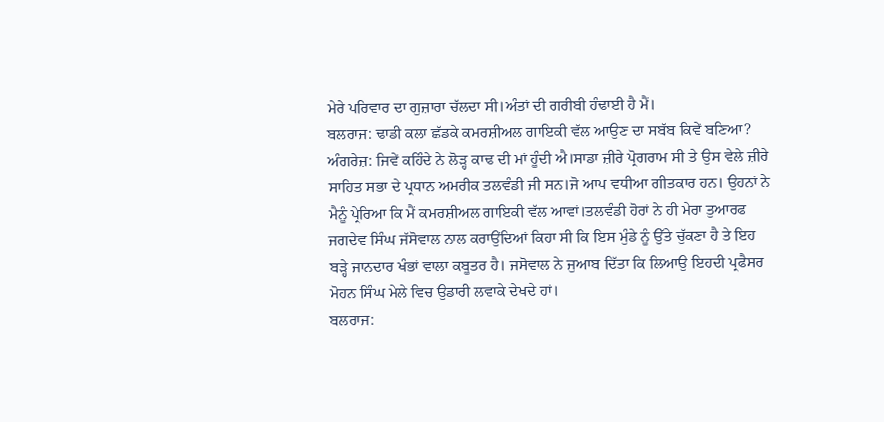ਮੇਰੇ ਪਰਿਵਾਰ ਦਾ ਗੁਜ਼ਾਰਾ ਚੱਲਦਾ ਸੀ।ਅੰਤਾਂ ਦੀ ਗਰੀਬੀ ਹੰਢਾਈ ਹੈ ਮੈਂ।
ਬਲਰਾਜ: ਢਾਡੀ ਕਲਾ ਛੱਡਕੇ ਕਮਰਸ਼ੀਅਲ ਗਾਇਕੀ ਵੱਲ ਆਉਣ ਦਾ ਸਬੱਬ ਕਿਵੇਂ ਬਣਿਆ?
ਅੰਗਰੇਜ਼: ਜਿਵੇਂ ਕਹਿੰਦੇ ਨੇ ਲੋੜ੍ਹ ਕਾਢ ਦੀ ਮਾਂ ਹੂੰਦੀ ਐ।ਸਾਡਾ ਜ਼ੀਰੇ ਪ੍ਰੋਗਰਾਮ ਸੀ ਤੇ ਉਸ ਵੇਲੇ ਜ਼ੀਰੇ ਸਾਹਿਤ ਸਭਾ ਦੇ ਪ੍ਰਧਾਨ ਅਮਰੀਕ ਤਲਵੰਡੀ ਜੀ ਸਨ।ਜੋ ਆਪ ਵਧੀਆ ਗੀਤਕਾਰ ਹਨ। ਉਹਨਾਂ ਨੇ ਮੈਨੂੰ ਪ੍ਰੇਰਿਆ ਕਿ ਮੈਂ ਕਮਰਸ਼ੀਅਲ ਗਾਇਕੀ ਵੱਲ ਆਵਾਂ।ਤਲਵੰਡੀ ਹੋਰਾਂ ਨੇ ਹੀ ਮੇਰਾ ਤੁਆਰਫ ਜਗਦੇਵ ਸਿੰਘ ਜੱਸੋਵਾਲ ਨਾਲ ਕਰਾਉਂਦਿਆਂ ਕਿਹਾ ਸੀ ਕਿ ਇਸ ਮੁੰਡੇ ਨੂੰ ਉੱਤੇ ਚੁੱਕਣਾ ਹੈ ਤੇ ਇਹ ਬੜ੍ਹੇ ਜਾਨਦਾਰ ਖੰਭਾਂ ਵਾਲਾ ਕਬੂਤਰ ਹੈ। ਜਸੋਵਾਲ ਨੇ ਜੁਆਬ ਦਿੱਤਾ ਕਿ ਲਿਆਉ ਇਹਦੀ ਪ੍ਰਫੈਸਰ ਮੋਹਨ ਸਿੰਘ ਮੇਲੇ ਵਿਚ ਉਡਾਰੀ ਲਵਾਕੇ ਦੇਖਦੇ ਹਾਂ।
ਬਲਰਾਜ: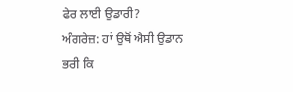ਫੇਰ ਲਾਈ ਉਡਾਰੀ?
ਅੰਗਰੇਜ਼: ਹਾਂ ਉਥੋਂ ਐਸੀ ਉਡਾਨ ਭਰੀ ਕਿ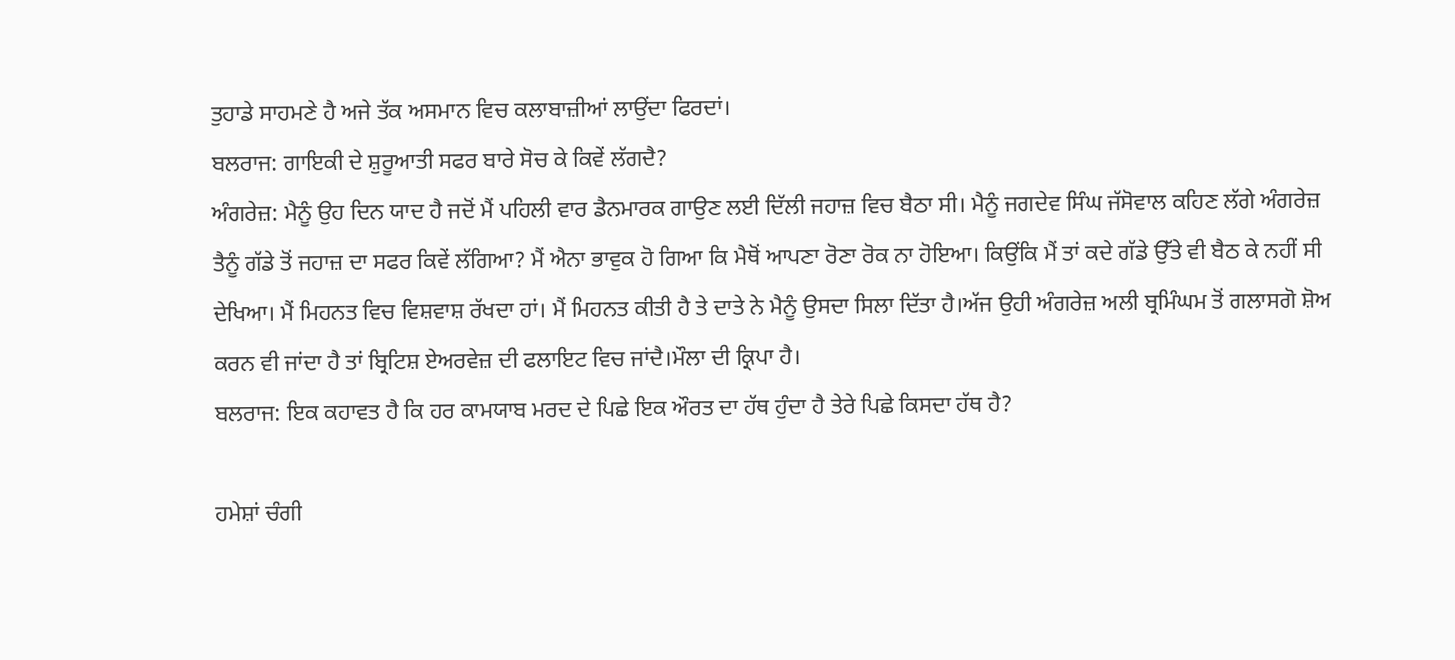ਤੁਹਾਡੇ ਸਾਹਮਣੇ ਹੈ ਅਜੇ ਤੱਕ ਅਸਮਾਨ ਵਿਚ ਕਲਾਬਾਜ਼ੀਆਂ ਲਾਉਂਦਾ ਫਿਰਦਾਂ।
ਬਲਰਾਜ: ਗਾਇਕੀ ਦੇ ਸ਼ੁਰੂਆਤੀ ਸਫਰ ਬਾਰੇ ਸੋਚ ਕੇ ਕਿਵੇਂ ਲੱਗਦੈ?
ਅੰਗਰੇਜ਼: ਮੈਨੂੰ ਉਹ ਦਿਨ ਯਾਦ ਹੈ ਜਦੋਂ ਮੈਂ ਪਹਿਲੀ ਵਾਰ ਡੈਨਮਾਰਕ ਗਾਉਣ ਲਈ ਦਿੱਲੀ ਜਹਾਜ਼ ਵਿਚ ਬੈਠਾ ਸੀ। ਮੈਨੂੰ ਜਗਦੇਵ ਸਿੰਘ ਜੱਸੋਵਾਲ ਕਹਿਣ ਲੱਗੇ ਅੰਗਰੇਜ਼ ਤੈਨੂੰ ਗੱਡੇ ਤੋਂ ਜਹਾਜ਼ ਦਾ ਸਫਰ ਕਿਵੇਂ ਲੱਗਿਆ? ਮੈਂ ਐਨਾ ਭਾਵੁਕ ਹੋ ਗਿਆ ਕਿ ਮੈਥੋਂ ਆਪਣਾ ਰੋਣਾ ਰੋਕ ਨਾ ਹੋਇਆ। ਕਿਉਂਕਿ ਮੈਂ ਤਾਂ ਕਦੇ ਗੱਡੇ ਉੱਤੇ ਵੀ ਬੈਠ ਕੇ ਨਹੀਂ ਸੀ ਦੇਖਿਆ। ਮੈਂ ਮਿਹਨਤ ਵਿਚ ਵਿਸ਼ਵਾਸ਼ ਰੱਖਦਾ ਹਾਂ। ਮੈਂ ਮਿਹਨਤ ਕੀਤੀ ਹੈ ਤੇ ਦਾਤੇ ਨੇ ਮੈਨੂੰ ਉਸਦਾ ਸਿਲਾ ਦਿੱਤਾ ਹੈ।ਅੱਜ ਉਹੀ ਅੰਗਰੇਜ਼ ਅਲੀ ਬ੍ਰਮਿੰਘਮ ਤੋਂ ਗਲਾਸਗੋ ਸ਼ੋਅ ਕਰਨ ਵੀ ਜਾਂਦਾ ਹੈ ਤਾਂ ਬ੍ਰਿਟਿਸ਼ ਏਅਰਵੇਜ਼ ਦੀ ਫਲਾਇਟ ਵਿਚ ਜਾਂਦੈ।ਮੌਲਾ ਦੀ ਕ੍ਰਿਪਾ ਹੈ।
ਬਲਰਾਜ: ਇਕ ਕਹਾਵਤ ਹੈ ਕਿ ਹਰ ਕਾਮਯਾਬ ਮਰਦ ਦੇ ਪਿਛੇ ਇਕ ਔਰਤ ਦਾ ਹੱਥ ਹੁੰਦਾ ਹੈ ਤੇਰੇ ਪਿਛੇ ਕਿਸਦਾ ਹੱਥ ਹੈ?

ਹਮੇਸ਼ਾਂ ਚੰਗੀ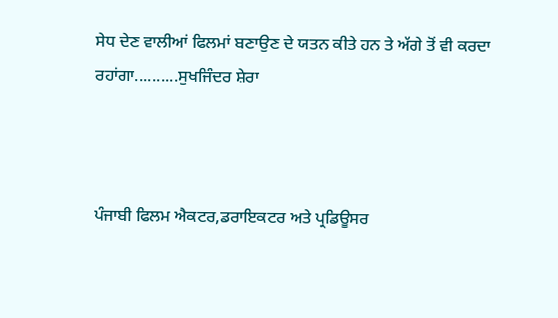ਸੇਧ ਦੇਣ ਵਾਲੀਆਂ ਫਿਲਮਾਂ ਬਣਾਉਣ ਦੇ ਯਤਨ ਕੀਤੇ ਹਨ ਤੇ ਅੱਗੇ ਤੋਂ ਵੀ ਕਰਦਾ ਰਹਾਂਗਾ..........ਸੁਖਜਿੰਦਰ ਸ਼ੇਰਾ



ਪੰਜਾਬੀ ਫਿਲਮ ਐਕਟਰ,ਡਰਾਇਕਟਰ ਅਤੇ ਪ੍ਰਡਿਊਸਰ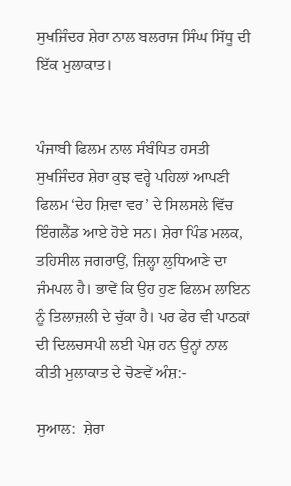ਸੁਖਜਿੰਦਰ ਸ਼ੇਰਾ ਨਾਲ ਬਲਰਾਜ ਸਿੰਘ ਸਿੱਧੂ ਦੀ ਇੱਕ ਮੁਲਾਕਾਤ।


ਪੰਜਾਬੀ ਫਿਲਮ ਨਾਲ ਸੰਬੰਧਿਤ ਹਸਤੀ ਸੁਖਜਿੰਦਰ ਸ਼ੇਰਾ ਕੁਝ ਵਰ੍ਹੇ ਪਹਿਲਾਂ ਆਪਣੀ ਫਿਲਮ ‘ਦੇਹ ਸ਼ਿਵਾ ਵਰ’ ਦੇ ਸਿਲਸਲੇ ਵਿੱਚ ਇੰਗਲੈਂਡ ਆਏ ਹੋਏ ਸਨ। ਸ਼ੇਰਾ ਪਿੰਡ ਮਲਕ, ਤਹਿਸੀਲ ਜਗਰਾਉਂ, ਜ਼ਿਲ੍ਹਾ ਲੁਧਿਆਣੇ ਦਾ ਜੰਮਪਲ ਹੈ। ਭਾਵੇਂ ਕਿ ਉਹ ਹੁਣ ਫਿਲਮ ਲਾਇਨ ਨੂੰ ਤਿਲਾਜ਼ਲੀ ਦੇ ਚੁੱਕਾ ਹੈ। ਪਰ ਫੇਰ ਵੀ ਪਾਠਕਾਂ ਦੀ ਦਿਲਚਸਪੀ ਲਈ ਪੇਸ਼ ਹਨ ਉਨ੍ਹਾਂ ਨਾਲ ਕੀਤੀ ਮੁਲਾਕਾਤ ਦੇ ਚੋਣਵੇਂ ਅੰਸ਼:-

ਸੁਆਲ:  ਸ਼ੇਰਾ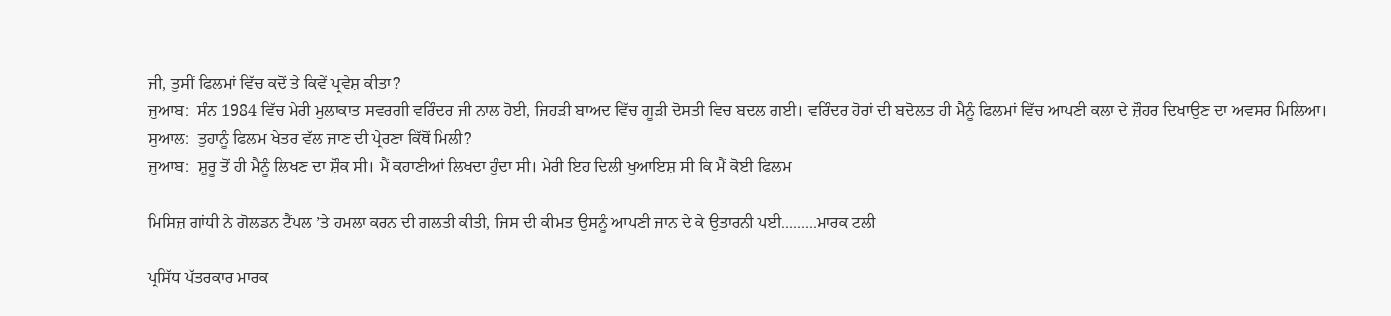ਜੀ, ਤੁਸੀਂ ਫਿਲਮਾਂ ਵਿੱਚ ਕਦੋਂ ਤੇ ਕਿਵੇਂ ਪ੍ਰਵੇਸ਼ ਕੀਤਾ?
ਜੁਆਬ:  ਸੰਨ 1984 ਵਿੱਚ ਮੇਰੀ ਮੁਲਾਕਾਤ ਸਵਰਗੀ ਵਰਿੰਦਰ ਜੀ ਨਾਲ ਹੋਈ, ਜਿਹੜੀ ਬਾਅਦ ਵਿੱਚ ਗੂੜੀ ਦੋਸਤੀ ਵਿਚ ਬਦਲ ਗਈ। ਵਰਿੰਦਰ ਹੋਰਾਂ ਦੀ ਬਦੋਲਤ ਹੀ ਮੈਨੂੰ ਫਿਲਮਾਂ ਵਿੱਚ ਆਪਣੀ ਕਲਾ ਦੇ ਜ਼ੌਹਰ ਦਿਖਾਉਣ ਦਾ ਅਵਸਰ ਮਿਲਿਆ।
ਸੁਆਲ:  ਤੁਹਾਨੂੰ ਫਿਲਮ ਖੇਤਰ ਵੱਲ ਜਾਣ ਦੀ ਪ੍ਰੇਰਣਾ ਕਿੱਥੋਂ ਮਿਲੀ?
ਜੁਆਬ:  ਸ਼ੁਰੂ ਤੋਂ ਹੀ ਮੈਨੂੰ ਲਿਖਣ ਦਾ ਸ਼ੌਕ ਸੀ। ਮੈਂ ਕਹਾਣੀਆਂ ਲਿਖਦਾ ਹੁੰਦਾ ਸੀ। ਮੇਰੀ ਇਹ ਦਿਲੀ ਖੁਆਇਸ਼ ਸੀ ਕਿ ਮੈਂ ਕੋਈ ਫਿਲਮ

ਮਿਸਿਜ਼ ਗਾਂਧੀ ਨੇ ਗੋਲਡਨ ਟੈਂਪਲ ’ਤੇ ਹਮਲਾ ਕਰਨ ਦੀ ਗਲਤੀ ਕੀਤੀ, ਜਿਸ ਦੀ ਕੀਮਤ ਉਸਨੂੰ ਆਪਣੀ ਜਾਨ ਦੇ ਕੇ ਉਤਾਰਨੀ ਪਈ.........ਮਾਰਕ ਟਲੀ

ਪ੍ਰਸਿੱਧ ਪੱਤਰਕਾਰ ਮਾਰਕ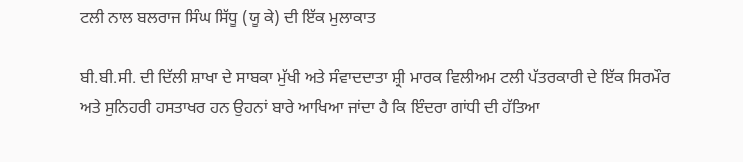ਟਲੀ ਨਾਲ ਬਲਰਾਜ ਸਿੰਘ ਸਿੱਧੂ (ਯੂ ਕੇ) ਦੀ ਇੱਕ ਮੁਲਾਕਾਤ

ਬੀ.ਬੀ.ਸੀ. ਦੀ ਦਿੱਲੀ ਸ਼ਾਖਾ ਦੇ ਸਾਬਕਾ ਮੁੱਖੀ ਅਤੇ ਸੰਵਾਦਦਾਤਾ ਸ਼੍ਰੀ ਮਾਰਕ ਵਿਲੀਅਮ ਟਲੀ ਪੱਤਰਕਾਰੀ ਦੇ ਇੱਕ ਸਿਰਮੌਰ ਅਤੇ ਸੁਨਿਹਰੀ ਹਸਤਾਖਰ ਹਨ ਉਹਨਾਂ ਬਾਰੇ ਆਖਿਆ ਜਾਂਦਾ ਹੈ ਕਿ ਇੰਦਰਾ ਗਾਂਧੀ ਦੀ ਹੱਤਿਆ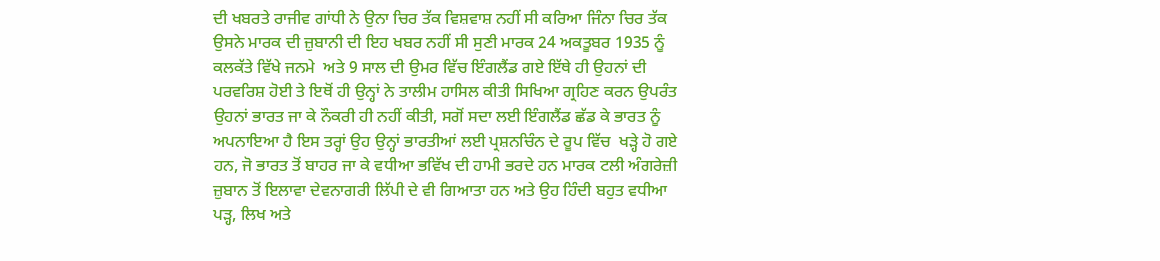ਦੀ ਖਬਰਤੇ ਰਾਜੀਵ ਗਾਂਧੀ ਨੇ ਉਨਾ ਚਿਰ ਤੱਕ ਵਿਸ਼ਵਾਸ਼ ਨਹੀਂ ਸੀ ਕਰਿਆ ਜਿੰਨਾ ਚਿਰ ਤੱਕ ਉਸਨੇ ਮਾਰਕ ਦੀ ਜ਼ੁਬਾਨੀ ਦੀ ਇਹ ਖਬਰ ਨਹੀਂ ਸੀ ਸੁਣੀ ਮਾਰਕ 24 ਅਕਤੂਬਰ 1935 ਨੂੰ ਕਲਕੱਤੇ ਵਿੱਖੇ ਜਨਮੇ  ਅਤੇ 9 ਸਾਲ ਦੀ ਉਮਰ ਵਿੱਚ ਇੰਗਲੈਂਡ ਗਏ ਇੱਥੇ ਹੀ ਉਹਨਾਂ ਦੀ ਪਰਵਰਿਸ਼ ਹੋਈ ਤੇ ਇਥੋਂ ਹੀ ਉਨ੍ਹਾਂ ਨੇ ਤਾਲੀਮ ਹਾਸਿਲ ਕੀਤੀ ਸਿਖਿਆ ਗ੍ਰਹਿਣ ਕਰਨ ਉਪਰੰਤ ਉਹਨਾਂ ਭਾਰਤ ਜਾ ਕੇ ਨੌਕਰੀ ਹੀ ਨਹੀਂ ਕੀਤੀ, ਸਗੋਂ ਸਦਾ ਲਈ ਇੰਗਲੈਂਡ ਛੱਡ ਕੇ ਭਾਰਤ ਨੂੰ ਅਪਨਾਇਆ ਹੈ ਇਸ ਤਰ੍ਹਾਂ ਉਹ ਉਨ੍ਹਾਂ ਭਾਰਤੀਆਂ ਲਈ ਪ੍ਰਸ਼ਨਚਿੰਨ ਦੇ ਰੂਪ ਵਿੱਚ  ਖੜ੍ਹੇ ਹੋ ਗਏ ਹਨ, ਜੋ ਭਾਰਤ ਤੋਂ ਬਾਹਰ ਜਾ ਕੇ ਵਧੀਆ ਭਵਿੱਖ ਦੀ ਹਾਮੀ ਭਰਦੇ ਹਨ ਮਾਰਕ ਟਲੀ ਅੰਗਰੇਜ਼ੀ ਜ਼ੁਬਾਨ ਤੋਂ ਇਲਾਵਾ ਦੇਵਨਾਗਰੀ ਲਿੱਪੀ ਦੇ ਵੀ ਗਿਆਤਾ ਹਨ ਅਤੇ ਉਹ ਹਿੰਦੀ ਬਹੁਤ ਵਧੀਆ ਪੜ੍ਹ, ਲਿਖ ਅਤੇ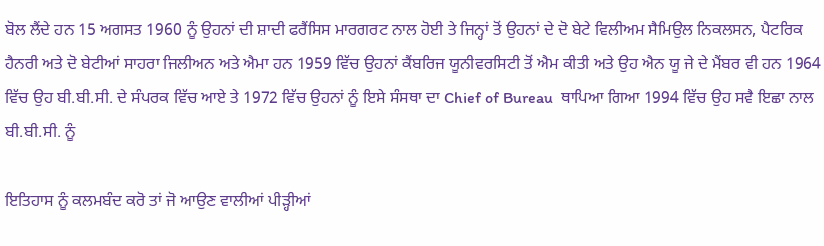ਬੋਲ ਲੈਂਦੇ ਹਨ 15 ਅਗਸਤ 1960 ਨੂੰ ਉਹਨਾਂ ਦੀ ਸ਼ਾਦੀ ਫਰੈਂਸਿਸ ਮਾਰਗਰਟ ਨਾਲ ਹੋਈ ਤੇ ਜਿਨ੍ਹਾਂ ਤੋਂ ਉਹਨਾਂ ਦੇ ਦੋ ਬੇਟੇ ਵਿਲੀਅਮ ਸੈਮਿਉਲ ਨਿਕਲਸਨ, ਪੈਟਰਿਕ ਹੈਨਰੀ ਅਤੇ ਦੋ ਬੇਟੀਆਂ ਸਾਹਰਾ ਜਿਲੀਅਨ ਅਤੇ ਐਮਾ ਹਨ 1959 ਵਿੱਚ ਉਹਨਾਂ ਕੈਂਬਰਿਜ ਯੂਨੀਵਰਸਿਟੀ ਤੋਂ ਐਮ ਕੀਤੀ ਅਤੇ ਉਹ ਐਨ ਯੂ ਜੇ ਦੇ ਮੈਂਬਰ ਵੀ ਹਨ 1964 ਵਿੱਚ ਉਹ ਬੀ.ਬੀ.ਸੀ. ਦੇ ਸੰਪਰਕ ਵਿੱਚ ਆਏ ਤੇ 1972 ਵਿੱਚ ਉਹਨਾਂ ਨੂੰ ਇਸੇ ਸੰਸਥਾ ਦਾ Chief of Bureau  ਥਾਪਿਆ ਗਿਆ 1994 ਵਿੱਚ ਉਹ ਸਵੈ ਇਛਾ ਨਾਲ ਬੀ.ਬੀ.ਸੀ. ਨੂੰ

ਇਤਿਹਾਸ ਨੂੰ ਕਲਮਬੰਦ ਕਰੋ ਤਾਂ ਜੋ ਆਉਣ ਵਾਲੀਆਂ ਪੀੜ੍ਹੀਆਂ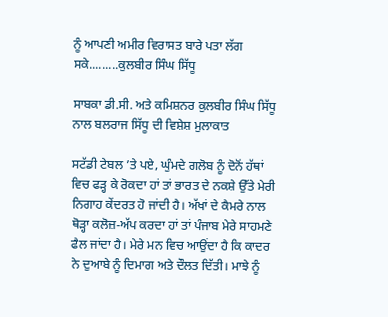ਨੂੰ ਆਪਣੀ ਅਮੀਰ ਵਿਰਾਸਤ ਬਾਰੇ ਪਤਾ ਲੱਗ ਸਕੇ.........ਕੁਲਬੀਰ ਸਿੰਘ ਸਿੱਧੂ

ਸਾਬਕਾ ਡੀ.ਸੀ. ਅਤੇ ਕਮਿਸ਼ਨਰ ਕੁਲਬੀਰ ਸਿੰਘ ਸਿੱਧੂ ਨਾਲ ਬਲਰਾਜ ਸਿੱਧੂ ਦੀ ਵਿਸ਼ੇਸ਼ ਮੁਲਾਕਾਤ

ਸਟੱਡੀ ਟੇਬਲ ’ਤੇ ਪਏ, ਘੁੰਮਦੇ ਗਲੋਬ ਨੂੰ ਦੋਨੋਂ ਹੱਥਾਂ ਵਿਚ ਫੜ੍ਹ ਕੇ ਰੋਕਦਾ ਹਾਂ ਤਾਂ ਭਾਰਤ ਦੇ ਨਕਸ਼ੇ ਉੱਤੇ ਮੇਰੀ ਨਿਗਾਹ ਕੇਂਦਰਤ ਹੋ ਜਾਂਦੀ ਹੈ। ਅੱਖਾਂ ਦੇ ਕੈਮਰੇ ਨਾਲ ਥੋੜ੍ਹਾ ਕਲੋਜ਼-ਅੱਪ ਕਰਦਾ ਹਾਂ ਤਾਂ ਪੰਜਾਬ ਮੇਰੇ ਸਾਹਮਣੇ ਫੈਲ ਜਾਂਦਾ ਹੈ। ਮੇਰੇ ਮਨ ਵਿਚ ਆਉਂਦਾ ਹੈ ਕਿ ਕਾਦਰ ਨੇ ਦੁਆਬੇ ਨੂੰ ਦਿਮਾਗ ਅਤੇ ਦੌਲਤ ਦਿੱਤੀ। ਮਾਝੇ ਨੂੰ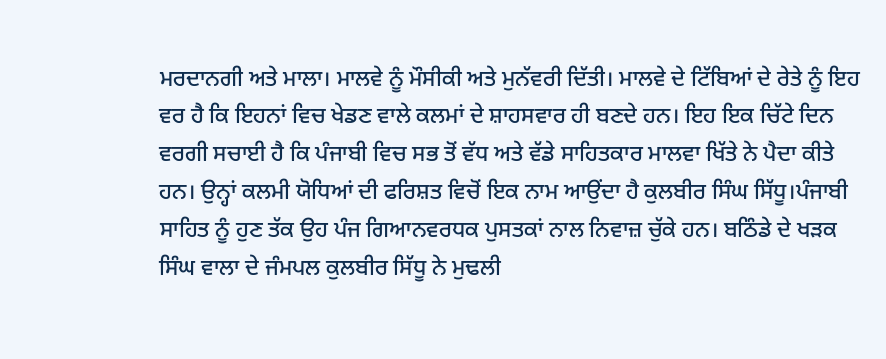ਮਰਦਾਨਗੀ ਅਤੇ ਮਾਲਾ। ਮਾਲਵੇ ਨੂੰ ਮੌਸੀਕੀ ਅਤੇ ਮੁਨੱਵਰੀ ਦਿੱਤੀ। ਮਾਲਵੇ ਦੇ ਟਿੱਬਿਆਂ ਦੇ ਰੇਤੇ ਨੂੰ ਇਹ ਵਰ ਹੈ ਕਿ ਇਹਨਾਂ ਵਿਚ ਖੇਡਣ ਵਾਲੇ ਕਲਮਾਂ ਦੇ ਸ਼ਾਹਸਵਾਰ ਹੀ ਬਣਦੇ ਹਨ। ਇਹ ਇਕ ਚਿੱਟੇ ਦਿਨ ਵਰਗੀ ਸਚਾਈ ਹੈ ਕਿ ਪੰਜਾਬੀ ਵਿਚ ਸਭ ਤੋਂ ਵੱਧ ਅਤੇ ਵੱਡੇ ਸਾਹਿਤਕਾਰ ਮਾਲਵਾ ਖਿੱਤੇ ਨੇ ਪੈਦਾ ਕੀਤੇ ਹਨ। ਉਨ੍ਹਾਂ ਕਲਮੀ ਯੋਧਿਆਂ ਦੀ ਫਰਿਸ਼ਤ ਵਿਚੋਂ ਇਕ ਨਾਮ ਆਉਂਦਾ ਹੈ ਕੁਲਬੀਰ ਸਿੰਘ ਸਿੱਧੂ।ਪੰਜਾਬੀ ਸਾਹਿਤ ਨੂੰ ਹੁਣ ਤੱਕ ਉਹ ਪੰਜ ਗਿਆਨਵਰਧਕ ਪੁਸਤਕਾਂ ਨਾਲ ਨਿਵਾਜ਼ ਚੁੱਕੇ ਹਨ। ਬਠਿੰਡੇ ਦੇ ਖੜਕ ਸਿੰਘ ਵਾਲਾ ਦੇ ਜੰਮਪਲ ਕੁਲਬੀਰ ਸਿੱਧੂ ਨੇ ਮੁਢਲੀ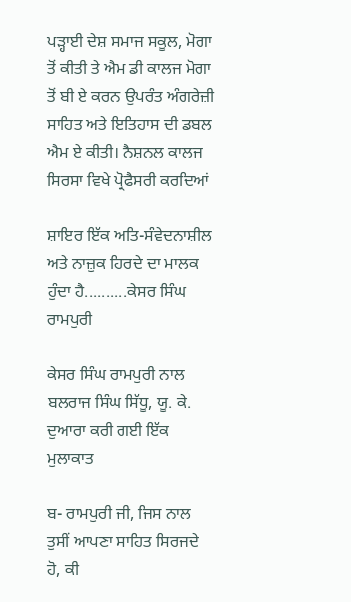ਪੜ੍ਹਾਈ ਦੇਸ਼ ਸਮਾਜ ਸਕੂਲ, ਮੋਗਾ ਤੋਂ ਕੀਤੀ ਤੇ ਐਮ ਡੀ ਕਾਲਜ ਮੋਗਾ ਤੋਂ ਬੀ ਏ ਕਰਨ ਉਪਰੰਤ ਅੰਗਰੇਜ਼ੀ ਸਾਹਿਤ ਅਤੇ ਇਤਿਹਾਸ ਦੀ ਡਬਲ ਐਮ ਏ ਕੀਤੀ। ਨੈਸ਼ਨਲ ਕਾਲਜ ਸਿਰਸਾ ਵਿਖੇ ਪ੍ਰੋਫੈਸਰੀ ਕਰਦਿਆਂ

ਸ਼ਾਇਰ ਇੱਕ ਅਤਿ-ਸੰਵੇਦਨਾਸ਼ੀਲ ਅਤੇ ਨਾਜ਼ੁਕ ਹਿਰਦੇ ਦਾ ਮਾਲਕ ਹੁੰਦਾ ਹੈ..........ਕੇਸਰ ਸਿੰਘ ਰਾਮਪੁਰੀ

ਕੇਸਰ ਸਿੰਘ ਰਾਮਪੁਰੀ ਨਾਲ ਬਲਰਾਜ ਸਿੰਘ ਸਿੱਧੂ, ਯੂ. ਕੇ. ਦੁਆਰਾ ਕਰੀ ਗਈ ਇੱਕ ਮੁਲਾਕਾਤ

ਬ- ਰਾਮਪੁਰੀ ਜੀ, ਜਿਸ ਨਾਲ ਤੁਸੀਂ ਆਪਣਾ ਸਾਹਿਤ ਸਿਰਜਦੇ ਹੋ, ਕੀ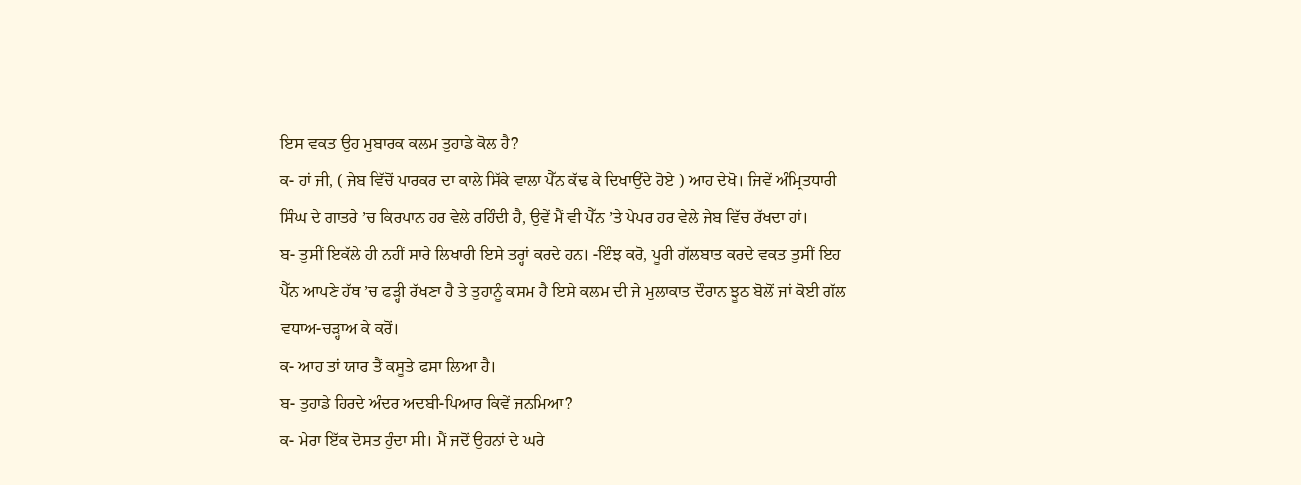ਇਸ ਵਕਤ ਉਹ ਮੁਬਾਰਕ ਕਲਮ ਤੁਹਾਡੇ ਕੋਲ ਹੈ?
ਕ- ਹਾਂ ਜੀ, ( ਜੇਬ ਵਿੱਚੋਂ ਪਾਰਕਰ ਦਾ ਕਾਲੇ ਸਿੱਕੇ ਵਾਲਾ ਪੈੱਨ ਕੱਢ ਕੇ ਦਿਖਾਉਂਦੇ ਹੋਏ ) ਆਹ ਦੇਖੋ। ਜਿਵੇਂ ਅੰਮ੍ਰਿਤਧਾਰੀ ਸਿੰਘ ਦੇ ਗਾਤਰੇ ’ਚ ਕਿਰਪਾਨ ਹਰ ਵੇਲੇ ਰਹਿੰਦੀ ਹੈ, ਉਵੇਂ ਮੈਂ ਵੀ ਪੈੱਨ ’ਤੇ ਪੇਪਰ ਹਰ ਵੇਲੇ ਜੇਬ ਵਿੱਚ ਰੱਖਦਾ ਹਾਂ।
ਬ- ਤੁਸੀਂ ਇਕੱਲੇ ਹੀ ਨਹੀਂ ਸਾਰੇ ਲਿਖਾਰੀ ਇਸੇ ਤਰ੍ਹਾਂ ਕਰਦੇ ਹਨ। -ਇੰਝ ਕਰੋ, ਪੂਰੀ ਗੱਲਬਾਤ ਕਰਦੇ ਵਕਤ ਤੁਸੀਂ ਇਹ ਪੈੱਨ ਆਪਣੇ ਹੱਥ ’ਚ ਫੜ੍ਹੀ ਰੱਖਣਾ ਹੈ ਤੇ ਤੁਹਾਨੂੰ ਕਸਮ ਹੈ ਇਸੇ ਕਲਮ ਦੀ ਜੇ ਮੁਲਾਕਾਤ ਦੌਰਾਨ ਝੂਠ ਬੋਲੋਂ ਜਾਂ ਕੋਈ ਗੱਲ ਵਧਾਅ-ਚੜ੍ਹਾਅ ਕੇ ਕਰੋਂ।
ਕ- ਆਹ ਤਾਂ ਯਾਰ ਤੈਂ ਕਸੂਤੇ ਫਸਾ ਲਿਆ ਹੈ।
ਬ- ਤੁਹਾਡੇ ਹਿਰਦੇ ਅੰਦਰ ਅਦਬੀ-ਪਿਆਰ ਕਿਵੇਂ ਜਨਮਿਆ?
ਕ- ਮੇਰਾ ਇੱਕ ਦੋਸਤ ਹੁੰਦਾ ਸੀ। ਮੈਂ ਜਦੋਂ ਉਹਨਾਂ ਦੇ ਘਰੇ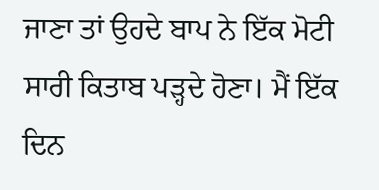ਜਾਣਾ ਤਾਂ ਉਹਦੇ ਬਾਪ ਨੇ ਇੱਕ ਮੋਟੀ ਸਾਰੀ ਕਿਤਾਬ ਪੜ੍ਹਦੇ ਹੋਣਾ। ਮੈਂ ਇੱਕ ਦਿਨ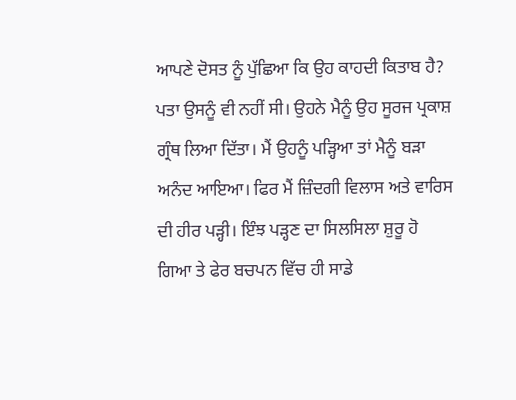ਆਪਣੇ ਦੋਸਤ ਨੂੰ ਪੁੱਛਿਆ ਕਿ ਉਹ ਕਾਹਦੀ ਕਿਤਾਬ ਹੈ? ਪਤਾ ਉਸਨੂੰ ਵੀ ਨਹੀਂ ਸੀ। ਉਹਨੇ ਮੈਨੂੰ ਉਹ ਸੂਰਜ ਪ੍ਰਕਾਸ਼ ਗ੍ਰੰਥ ਲਿਆ ਦਿੱਤਾ। ਮੈਂ ਉਹਨੂੰ ਪੜ੍ਹਿਆ ਤਾਂ ਮੈਨੂੰ ਬੜਾ ਅਨੰਦ ਆਇਆ। ਫਿਰ ਮੈਂ ਜ਼ਿੰਦਗੀ ਵਿਲਾਸ ਅਤੇ ਵਾਰਿਸ ਦੀ ਹੀਰ ਪੜ੍ਹੀ। ਇੰਝ ਪੜ੍ਹਣ ਦਾ ਸਿਲਸਿਲਾ ਸ਼ੁਰੂ ਹੋ ਗਿਆ ਤੇ ਫੇਰ ਬਚਪਨ ਵਿੱਚ ਹੀ ਸਾਡੇ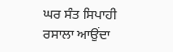ਘਰ ਸੰਤ ਸਿਪਾਹੀ ਰਸਾਲਾ ਆਉਂਦਾ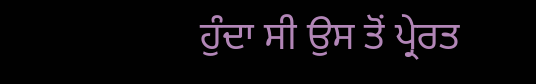ਹੁੰਦਾ ਸੀ ਉਸ ਤੋਂ ਪ੍ਰੇਰਤ